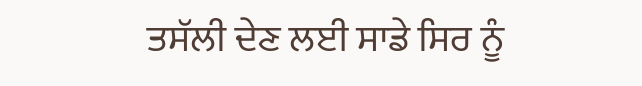ਤਸੱਲੀ ਦੇਣ ਲਈ ਸਾਡੇ ਸਿਰ ਨੂੰ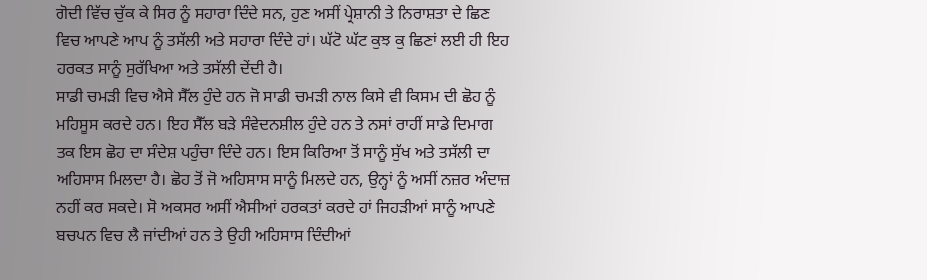ਗੋਦੀ ਵਿੱਚ ਚੁੱਕ ਕੇ ਸਿਰ ਨੂੰ ਸਹਾਰਾ ਦਿੰਦੇ ਸਨ, ਹੁਣ ਅਸੀਂ ਪ੍ਰੇਸ਼ਾਨੀ ਤੇ ਨਿਰਾਸ਼ਤਾ ਦੇ ਛਿਣ ਵਿਚ ਆਪਣੇ ਆਪ ਨੂੰ ਤਸੱਲੀ ਅਤੇ ਸਹਾਰਾ ਦਿੰਦੇ ਹਾਂ। ਘੱਟੋ ਘੱਟ ਕੁਝ ਕੁ ਛਿਣਾਂ ਲਈ ਹੀ ਇਹ ਹਰਕਤ ਸਾਨੂੰ ਸੁਰੱਖਿਆ ਅਤੇ ਤਸੱਲੀ ਦੇਂਦੀ ਹੈ।
ਸਾਡੀ ਚਮੜੀ ਵਿਚ ਐਸੇ ਸੈੱਲ ਹੁੰਦੇ ਹਨ ਜੋ ਸਾਡੀ ਚਮੜੀ ਨਾਲ ਕਿਸੇ ਵੀ ਕਿਸਮ ਦੀ ਛੋਹ ਨੂੰ ਮਹਿਸੂਸ ਕਰਦੇ ਹਨ। ਇਹ ਸੈੱਲ ਬੜੇ ਸੰਵੇਦਨਸ਼ੀਲ ਹੁੰਦੇ ਹਨ ਤੇ ਨਸਾਂ ਰਾਹੀਂ ਸਾਡੇ ਦਿਮਾਗ ਤਕ ਇਸ ਛੋਹ ਦਾ ਸੰਦੇਸ਼ ਪਹੁੰਚਾ ਦਿੰਦੇ ਹਨ। ਇਸ ਕਿਰਿਆ ਤੋਂ ਸਾਨੂੰ ਸੁੱਖ ਅਤੇ ਤਸੱਲੀ ਦਾ ਅਹਿਸਾਸ ਮਿਲਦਾ ਹੈ। ਛੋਹ ਤੋਂ ਜੋ ਅਹਿਸਾਸ ਸਾਨੂੰ ਮਿਲਦੇ ਹਨ, ਉਨ੍ਹਾਂ ਨੂੰ ਅਸੀਂ ਨਜ਼ਰ ਅੰਦਾਜ਼ ਨਹੀਂ ਕਰ ਸਕਦੇ। ਸੋ ਅਕਸਰ ਅਸੀਂ ਐਸੀਆਂ ਹਰਕਤਾਂ ਕਰਦੇ ਹਾਂ ਜਿਹੜੀਆਂ ਸਾਨੂੰ ਆਪਣੇ ਬਚਪਨ ਵਿਚ ਲੈ ਜਾਂਦੀਆਂ ਹਨ ਤੇ ਉਹੀ ਅਹਿਸਾਸ ਦਿੰਦੀਆਂ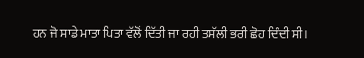ਹਨ ਜੋ ਸਾਡੇ ਮਾਤਾ ਪਿਤਾ ਵੱਲੋਂ ਦਿੱਤੀ ਜਾ ਰਹੀ ਤਸੱਲੀ ਭਰੀ ਛੋਹ ਦਿੰਦੀ ਸੀ।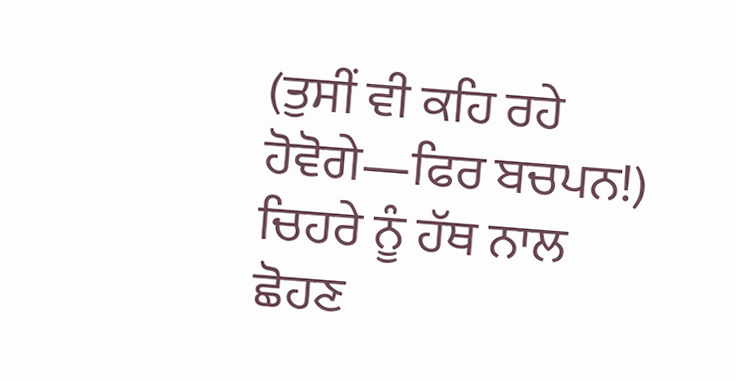(ਤੁਸੀਂ ਵੀ ਕਹਿ ਰਹੇ ਹੋਵੋਗੇ—ਫਿਰ ਬਚਪਨ!)
ਚਿਹਰੇ ਨੂੰ ਹੱਥ ਨਾਲ ਛੋਹਣ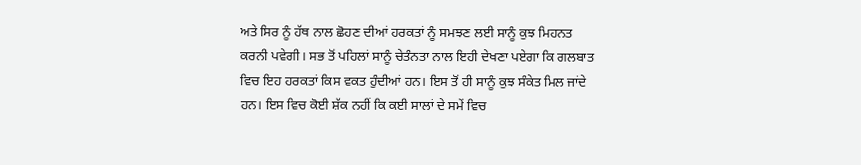ਅਤੇ ਸਿਰ ਨੂੰ ਹੱਥ ਨਾਲ ਛੋਹਣ ਦੀਆਂ ਹਰਕਤਾਂ ਨੂੰ ਸਮਝਣ ਲਈ ਸਾਨੂੰ ਕੁਝ ਮਿਹਨਤ ਕਰਨੀ ਪਵੇਗੀ। ਸਭ ਤੋਂ ਪਹਿਲਾਂ ਸਾਨੂੰ ਚੇਤੰਨਤਾ ਨਾਲ ਇਹੀ ਦੇਖਣਾ ਪਏਗਾ ਕਿ ਗਲਬਾਤ ਵਿਚ ਇਹ ਹਰਕਤਾਂ ਕਿਸ ਵਕਤ ਹੁੰਦੀਆਂ ਹਨ। ਇਸ ਤੋਂ ਹੀ ਸਾਨੂੰ ਕੁਝ ਸੰਕੇਤ ਮਿਲ ਜਾਂਦੇ ਹਨ। ਇਸ ਵਿਚ ਕੋਈ ਸ਼ੱਕ ਨਹੀਂ ਕਿ ਕਈ ਸਾਲਾਂ ਦੇ ਸਮੇਂ ਵਿਚ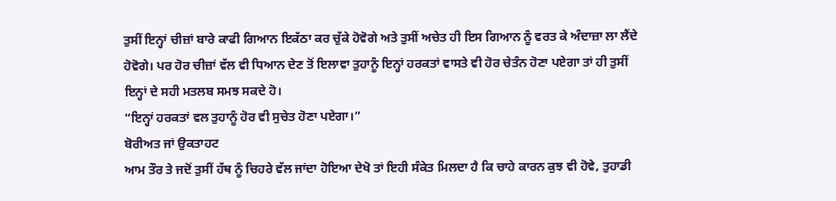ਤੁਸੀਂ ਇਨ੍ਹਾਂ ਚੀਜ਼ਾਂ ਬਾਰੇ ਕਾਫੀ ਗਿਆਨ ਇਕੱਠਾ ਕਰ ਚੁੱਕੇ ਹੋਵੋਗੇ ਅਤੇ ਤੁਸੀਂ ਅਚੇਤ ਹੀ ਇਸ ਗਿਆਨ ਨੂੰ ਵਰਤ ਕੇ ਅੰਦਾਜ਼ਾ ਲਾ ਲੈਂਦੇ ਹੋਵੋਗੇ। ਪਰ ਹੋਰ ਚੀਜ਼ਾਂ ਵੱਲ ਵੀ ਧਿਆਨ ਦੇਣ ਤੋਂ ਇਲਾਵਾ ਤੁਹਾਨੂੰ ਇਨ੍ਹਾਂ ਹਰਕਤਾਂ ਵਾਸਤੇ ਵੀ ਹੋਰ ਚੇਤੰਨ ਹੋਣਾ ਪਏਗਾ ਤਾਂ ਹੀ ਤੁਸੀਂ ਇਨ੍ਹਾਂ ਦੇ ਸਹੀ ਮਤਲਬ ਸਮਝ ਸਕਦੇ ਹੋ।
“ਇਨ੍ਹਾਂ ਹਰਕਤਾਂ ਵਲ ਤੁਹਾਨੂੰ ਹੋਰ ਵੀ ਸੁਚੇਤ ਹੋਣਾ ਪਏਗਾ।”
ਬੋਰੀਅਤ ਜਾਂ ਉਕਤਾਹਟ
ਆਮ ਤੌਰ ਤੇ ਜਦੋਂ ਤੁਸੀਂ ਹੱਥ ਨੂੰ ਚਿਹਰੇ ਵੱਲ ਜਾਂਦਾ ਹੋਇਆ ਦੇਖੋ ਤਾਂ ਇਹੀ ਸੰਕੇਤ ਮਿਲਦਾ ਹੈ ਕਿ ਚਾਹੇ ਕਾਰਨ ਕੁਝ ਵੀ ਹੋਵੇ, ਤੁਹਾਡੀ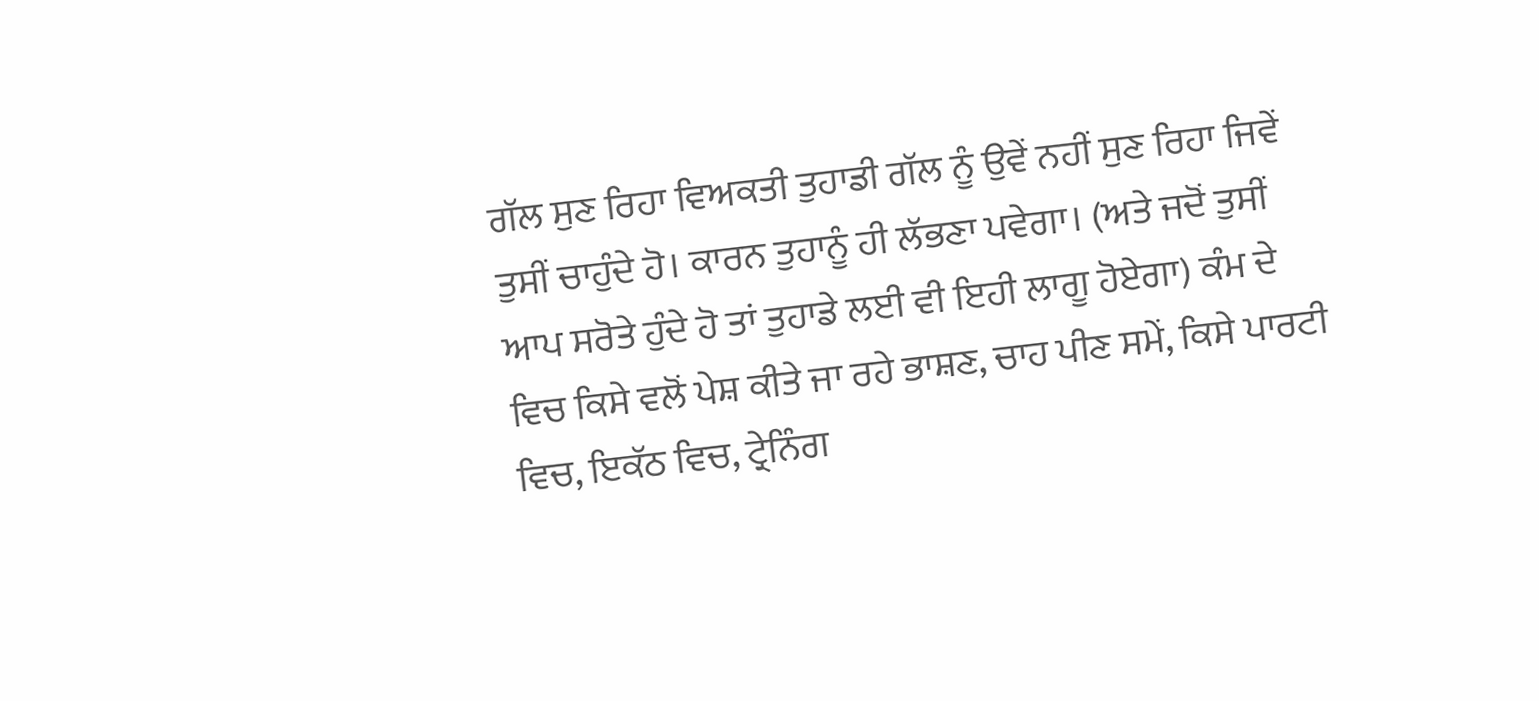ਗੱਲ ਸੁਣ ਰਿਹਾ ਵਿਅਕਤੀ ਤੁਹਾਡੀ ਗੱਲ ਨੂੰ ਉਵੇਂ ਨਹੀਂ ਸੁਣ ਰਿਹਾ ਜਿਵੇਂ ਤੁਸੀਂ ਚਾਹੁੰਦੇ ਹੋ। ਕਾਰਨ ਤੁਹਾਨੂੰ ਹੀ ਲੱਭਣਾ ਪਵੇਗਾ। (ਅਤੇ ਜਦੋਂ ਤੁਸੀਂ ਆਪ ਸਰੋਤੇ ਹੁੰਦੇ ਹੋ ਤਾਂ ਤੁਹਾਡੇ ਲਈ ਵੀ ਇਹੀ ਲਾਗੂ ਹੋਏਗਾ) ਕੰਮ ਦੇ ਵਿਚ ਕਿਸੇ ਵਲੋਂ ਪੇਸ਼ ਕੀਤੇ ਜਾ ਰਹੇ ਭਾਸ਼ਣ, ਚਾਹ ਪੀਣ ਸਮੇਂ, ਕਿਸੇ ਪਾਰਟੀ ਵਿਚ, ਇਕੱਠ ਵਿਚ, ਟ੍ਰੇਨਿੰਗ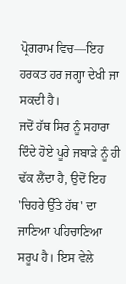ਪ੍ਰੋਗਰਾਮ ਵਿਚ—ਇਹ ਹਰਕਤ ਹਰ ਜਗ੍ਹਾ ਦੇਖੀ ਜਾ ਸਕਦੀ ਹੈ।
ਜਦੋਂ ਹੱਥ ਸਿਰ ਨੂੰ ਸਹਾਰਾ ਦਿੰਦੇ ਹੋਏ ਪੂਰੇ ਜਬਾੜੇ ਨੂੰ ਹੀ ਢੱਕ ਲੈਂਦਾ ਹੈ, ਉਦੋਂ ਇਹ 'ਚਿਹਰੇ ਉੱਤੇ ਹੱਥ' ਦਾ ਜਾਣਿਆ ਪਹਿਚਾਣਿਆ ਸਰੂਪ ਹੈ। ਇਸ ਵੇਲੇ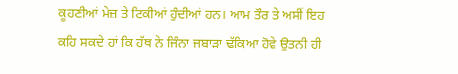ਕੂਹਣੀਆਂ ਮੇਜ਼ ਤੇ ਟਿਕੀਆਂ ਹੁੰਦੀਆਂ ਹਨ। ਆਮ ਤੌਰ ਤੇ ਅਸੀਂ ਇਹ ਕਹਿ ਸਕਦੇ ਹਾਂ ਕਿ ਹੱਥ ਨੇ ਜਿੰਨਾ ਜਬਾੜਾ ਢੱਕਿਆ ਹੋਵੇ ਉਤਨੀ ਹੀ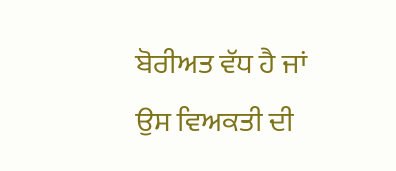ਬੋਰੀਅਤ ਵੱਧ ਹੈ ਜਾਂ ਉਸ ਵਿਅਕਤੀ ਦੀ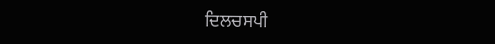ਦਿਲਚਸਪੀ